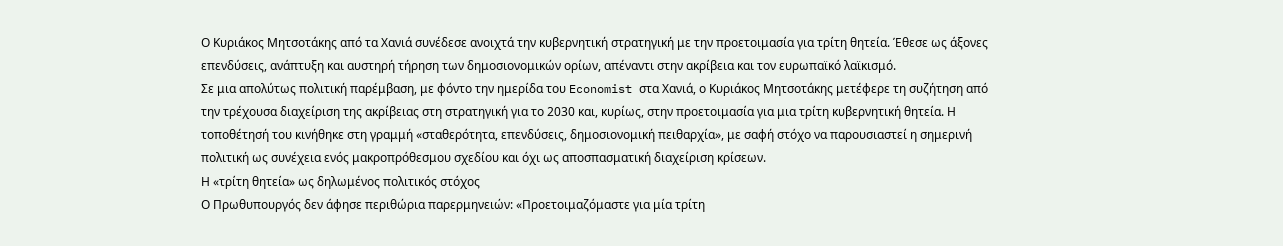Ο Κυριάκος Μητσοτάκης από τα Χανιά συνέδεσε ανοιχτά την κυβερνητική στρατηγική με την προετοιμασία για τρίτη θητεία. Έθεσε ως άξονες επενδύσεις, ανάπτυξη και αυστηρή τήρηση των δημοσιονομικών ορίων, απέναντι στην ακρίβεια και τον ευρωπαϊκό λαϊκισμό.
Σε μια απολύτως πολιτική παρέμβαση, με φόντο την ημερίδα του Economist στα Χανιά, ο Κυριάκος Μητσοτάκης μετέφερε τη συζήτηση από την τρέχουσα διαχείριση της ακρίβειας στη στρατηγική για το 2030 και, κυρίως, στην προετοιμασία για μια τρίτη κυβερνητική θητεία. Η τοποθέτησή του κινήθηκε στη γραμμή «σταθερότητα, επενδύσεις, δημοσιονομική πειθαρχία», με σαφή στόχο να παρουσιαστεί η σημερινή πολιτική ως συνέχεια ενός μακροπρόθεσμου σχεδίου και όχι ως αποσπασματική διαχείριση κρίσεων.
Η «τρίτη θητεία» ως δηλωμένος πολιτικός στόχος
Ο Πρωθυπουργός δεν άφησε περιθώρια παρερμηνειών: «Προετοιμαζόμαστε για μία τρίτη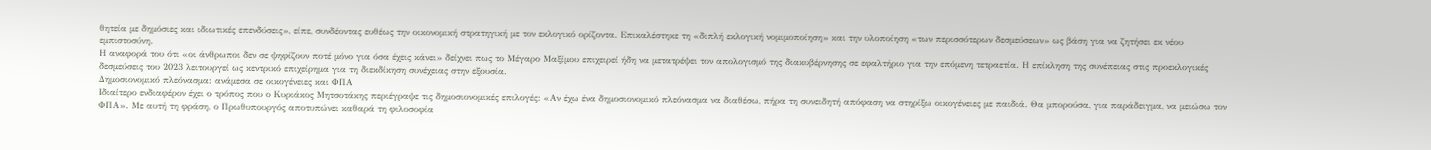θητεία με δημόσιες και ιδιωτικές επενδύσεις», είπε, συνδέοντας ευθέως την οικονομική στρατηγική με τον εκλογικό ορίζοντα. Επικαλέστηκε τη «διπλή εκλογική νομιμοποίηση» και την υλοποίηση «των περισσότερων δεσμεύσεων» ως βάση για να ζητήσει εκ νέου εμπιστοσύνη.
Η αναφορά του ότι «οι άνθρωποι δεν σε ψηφίζουν ποτέ μόνο για όσα έχεις κάνει» δείχνει πως το Μέγαρο Μαξίμου επιχειρεί ήδη να μετατρέψει τον απολογισμό της διακυβέρνησης σε εφαλτήριο για την επόμενη τετραετία. Η επίκληση της συνέπειας στις προεκλογικές δεσμεύσεις του 2023 λειτουργεί ως κεντρικό επιχείρημα για τη διεκδίκηση συνέχειας στην εξουσία.
Δημοσιονομικό πλεόνασμα: ανάμεσα σε οικογένειες και ΦΠΑ
Ιδιαίτερο ενδιαφέρον έχει ο τρόπος που ο Κυριάκος Μητσοτάκης περιέγραψε τις δημοσιονομικές επιλογές: «Αν έχω ένα δημοσιονομικό πλεόνασμα να διαθέσω, πήρα τη συνειδητή απόφαση να στηρίξω οικογένειες με παιδιά. Θα μπορούσα, για παράδειγμα, να μειώσω τον ΦΠΑ». Με αυτή τη φράση, ο Πρωθυπουργός αποτυπώνει καθαρά τη φιλοσοφία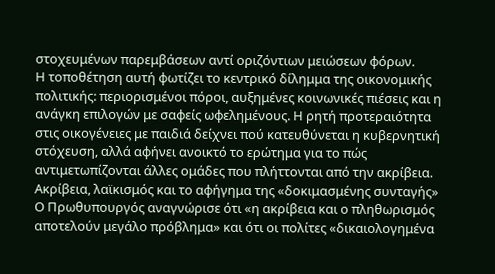στοχευμένων παρεμβάσεων αντί οριζόντιων μειώσεων φόρων.
Η τοποθέτηση αυτή φωτίζει το κεντρικό δίλημμα της οικονομικής πολιτικής: περιορισμένοι πόροι, αυξημένες κοινωνικές πιέσεις και η ανάγκη επιλογών με σαφείς ωφελημένους. Η ρητή προτεραιότητα στις οικογένειες με παιδιά δείχνει πού κατευθύνεται η κυβερνητική στόχευση, αλλά αφήνει ανοικτό το ερώτημα για το πώς αντιμετωπίζονται άλλες ομάδες που πλήττονται από την ακρίβεια.
Ακρίβεια, λαϊκισμός και το αφήγημα της «δοκιμασμένης συνταγής»
Ο Πρωθυπουργός αναγνώρισε ότι «η ακρίβεια και ο πληθωρισμός αποτελούν μεγάλο πρόβλημα» και ότι οι πολίτες «δικαιολογημένα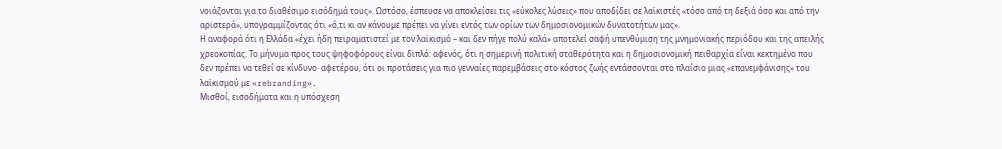νοιάζονται για το διαθέσιμο εισόδημά τους». Ωστόσο, έσπευσε να αποκλείσει τις «εύκολες λύσεις» που αποδίδει σε λαϊκιστές «τόσο από τη δεξιά όσο και από την αριστερά», υπογραμμίζοντας ότι «ό,τι κι αν κάνουμε πρέπει να γίνει εντός των ορίων των δημοσιονομικών δυνατοτήτων μας».
Η αναφορά ότι η Ελλάδα «έχει ήδη πειραματιστεί με τον λαϊκισμό – και δεν πήγε πολύ καλά» αποτελεί σαφή υπενθύμιση της μνημονιακής περιόδου και της απειλής χρεοκοπίας. Το μήνυμα προς τους ψηφοφόρους είναι διπλό: αφενός, ότι η σημερινή πολιτική σταθερότητα και η δημοσιονομική πειθαρχία είναι κεκτημένο που δεν πρέπει να τεθεί σε κίνδυνο· αφετέρου, ότι οι προτάσεις για πιο γενναίες παρεμβάσεις στο κόστος ζωής εντάσσονται στο πλαίσιο μιας «επανεμφάνισης» του λαϊκισμού με «rebranding».
Μισθοί, εισοδήματα και η υπόσχεση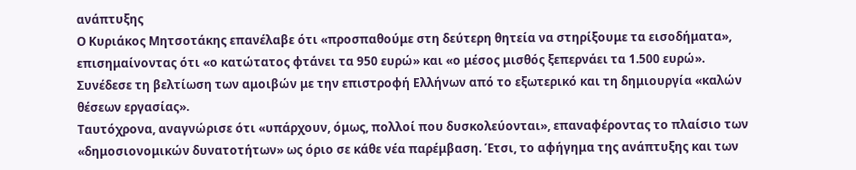ανάπτυξης
Ο Κυριάκος Μητσοτάκης επανέλαβε ότι «προσπαθούμε στη δεύτερη θητεία να στηρίξουμε τα εισοδήματα», επισημαίνοντας ότι «ο κατώτατος φτάνει τα 950 ευρώ» και «ο μέσος μισθός ξεπερνάει τα 1.500 ευρώ». Συνέδεσε τη βελτίωση των αμοιβών με την επιστροφή Ελλήνων από το εξωτερικό και τη δημιουργία «καλών θέσεων εργασίας».
Ταυτόχρονα, αναγνώρισε ότι «υπάρχουν, όμως, πολλοί που δυσκολεύονται», επαναφέροντας το πλαίσιο των «δημοσιονομικών δυνατοτήτων» ως όριο σε κάθε νέα παρέμβαση. Έτσι, το αφήγημα της ανάπτυξης και των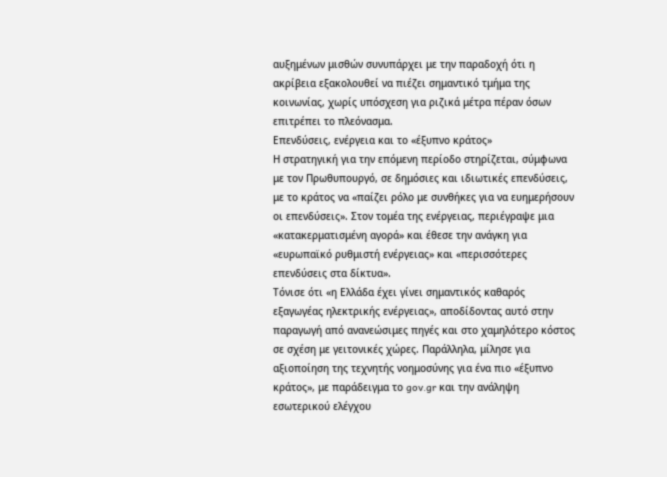αυξημένων μισθών συνυπάρχει με την παραδοχή ότι η ακρίβεια εξακολουθεί να πιέζει σημαντικό τμήμα της κοινωνίας, χωρίς υπόσχεση για ριζικά μέτρα πέραν όσων επιτρέπει το πλεόνασμα.
Επενδύσεις, ενέργεια και το «έξυπνο κράτος»
Η στρατηγική για την επόμενη περίοδο στηρίζεται, σύμφωνα με τον Πρωθυπουργό, σε δημόσιες και ιδιωτικές επενδύσεις, με το κράτος να «παίζει ρόλο με συνθήκες για να ευημερήσουν οι επενδύσεις». Στον τομέα της ενέργειας, περιέγραψε μια «κατακερματισμένη αγορά» και έθεσε την ανάγκη για «ευρωπαϊκό ρυθμιστή ενέργειας» και «περισσότερες επενδύσεις στα δίκτυα».
Τόνισε ότι «η Ελλάδα έχει γίνει σημαντικός καθαρός εξαγωγέας ηλεκτρικής ενέργειας», αποδίδοντας αυτό στην παραγωγή από ανανεώσιμες πηγές και στο χαμηλότερο κόστος σε σχέση με γειτονικές χώρες. Παράλληλα, μίλησε για αξιοποίηση της τεχνητής νοημοσύνης για ένα πιο «έξυπνο κράτος», με παράδειγμα το gov.gr και την ανάληψη εσωτερικού ελέγχου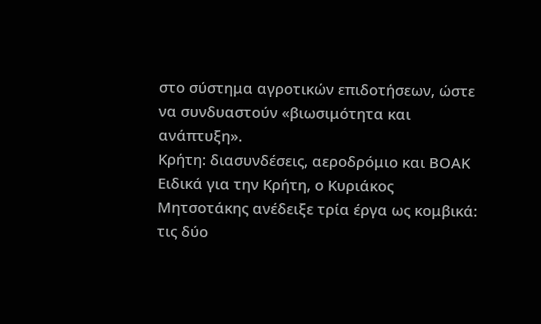στο σύστημα αγροτικών επιδοτήσεων, ώστε να συνδυαστούν «βιωσιμότητα και ανάπτυξη».
Κρήτη: διασυνδέσεις, αεροδρόμιο και ΒΟΑΚ
Ειδικά για την Κρήτη, ο Κυριάκος Μητσοτάκης ανέδειξε τρία έργα ως κομβικά: τις δύο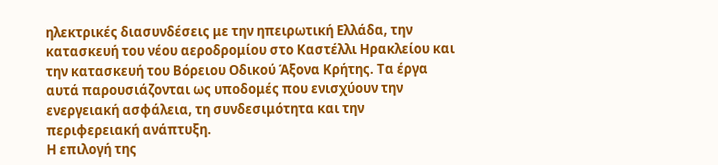ηλεκτρικές διασυνδέσεις με την ηπειρωτική Ελλάδα, την κατασκευή του νέου αεροδρομίου στο Καστέλλι Ηρακλείου και την κατασκευή του Βόρειου Οδικού Άξονα Κρήτης. Τα έργα αυτά παρουσιάζονται ως υποδομές που ενισχύουν την ενεργειακή ασφάλεια, τη συνδεσιμότητα και την περιφερειακή ανάπτυξη.
Η επιλογή της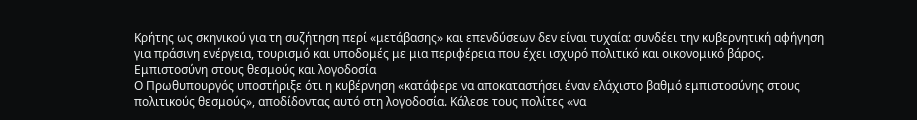Κρήτης ως σκηνικού για τη συζήτηση περί «μετάβασης» και επενδύσεων δεν είναι τυχαία: συνδέει την κυβερνητική αφήγηση για πράσινη ενέργεια, τουρισμό και υποδομές με μια περιφέρεια που έχει ισχυρό πολιτικό και οικονομικό βάρος.
Εμπιστοσύνη στους θεσμούς και λογοδοσία
Ο Πρωθυπουργός υποστήριξε ότι η κυβέρνηση «κατάφερε να αποκαταστήσει έναν ελάχιστο βαθμό εμπιστοσύνης στους πολιτικούς θεσμούς», αποδίδοντας αυτό στη λογοδοσία. Κάλεσε τους πολίτες «να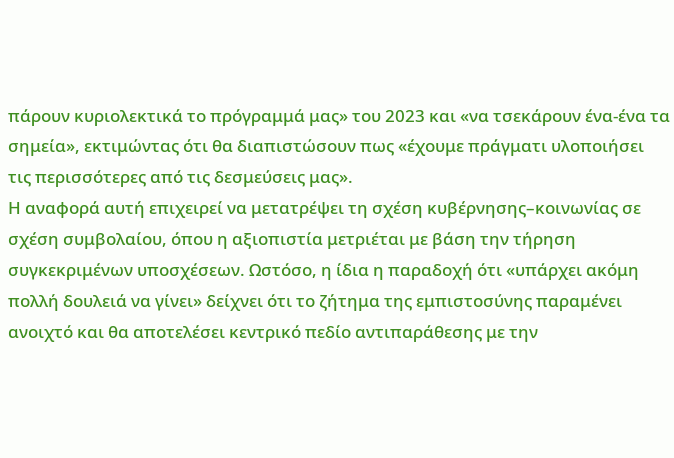πάρουν κυριολεκτικά το πρόγραμμά μας» του 2023 και «να τσεκάρουν ένα-ένα τα σημεία», εκτιμώντας ότι θα διαπιστώσουν πως «έχουμε πράγματι υλοποιήσει τις περισσότερες από τις δεσμεύσεις μας».
Η αναφορά αυτή επιχειρεί να μετατρέψει τη σχέση κυβέρνησης–κοινωνίας σε σχέση συμβολαίου, όπου η αξιοπιστία μετριέται με βάση την τήρηση συγκεκριμένων υποσχέσεων. Ωστόσο, η ίδια η παραδοχή ότι «υπάρχει ακόμη πολλή δουλειά να γίνει» δείχνει ότι το ζήτημα της εμπιστοσύνης παραμένει ανοιχτό και θα αποτελέσει κεντρικό πεδίο αντιπαράθεσης με την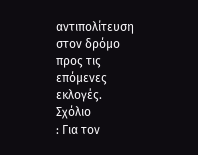αντιπολίτευση στον δρόμο προς τις επόμενες εκλογές.
Σχόλιο
: Για τον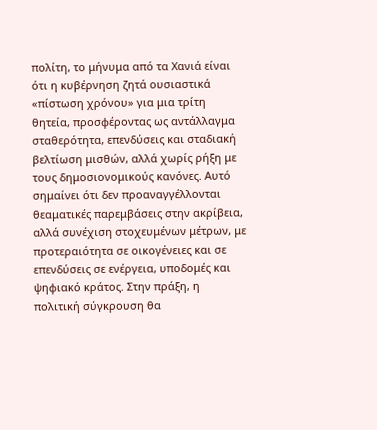πολίτη, το μήνυμα από τα Χανιά είναι ότι η κυβέρνηση ζητά ουσιαστικά «πίστωση χρόνου» για μια τρίτη θητεία, προσφέροντας ως αντάλλαγμα σταθερότητα, επενδύσεις και σταδιακή βελτίωση μισθών, αλλά χωρίς ρήξη με τους δημοσιονομικούς κανόνες. Αυτό σημαίνει ότι δεν προαναγγέλλονται θεαματικές παρεμβάσεις στην ακρίβεια, αλλά συνέχιση στοχευμένων μέτρων, με προτεραιότητα σε οικογένειες και σε επενδύσεις σε ενέργεια, υποδομές και ψηφιακό κράτος. Στην πράξη, η πολιτική σύγκρουση θα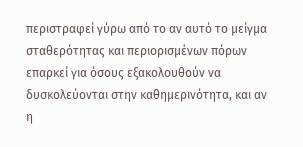περιστραφεί γύρω από το αν αυτό το μείγμα σταθερότητας και περιορισμένων πόρων επαρκεί για όσους εξακολουθούν να δυσκολεύονται στην καθημερινότητα, και αν η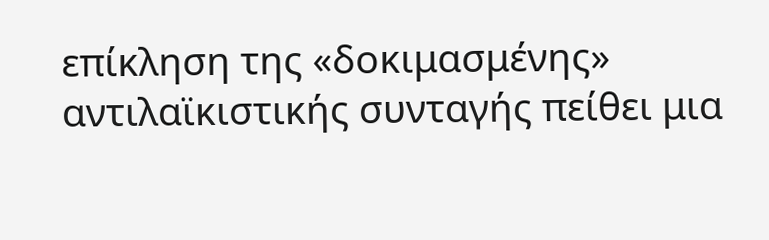επίκληση της «δοκιμασμένης» αντιλαϊκιστικής συνταγής πείθει μια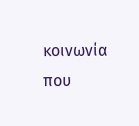κοινωνία που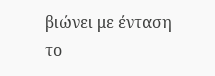βιώνει με ένταση το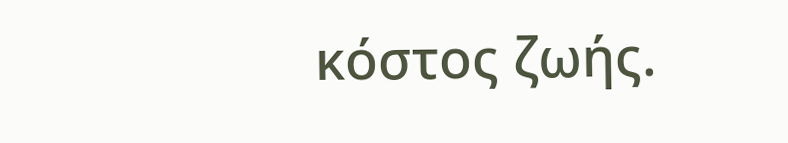κόστος ζωής.